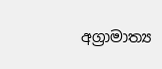අග්‍රාමාත්‍ය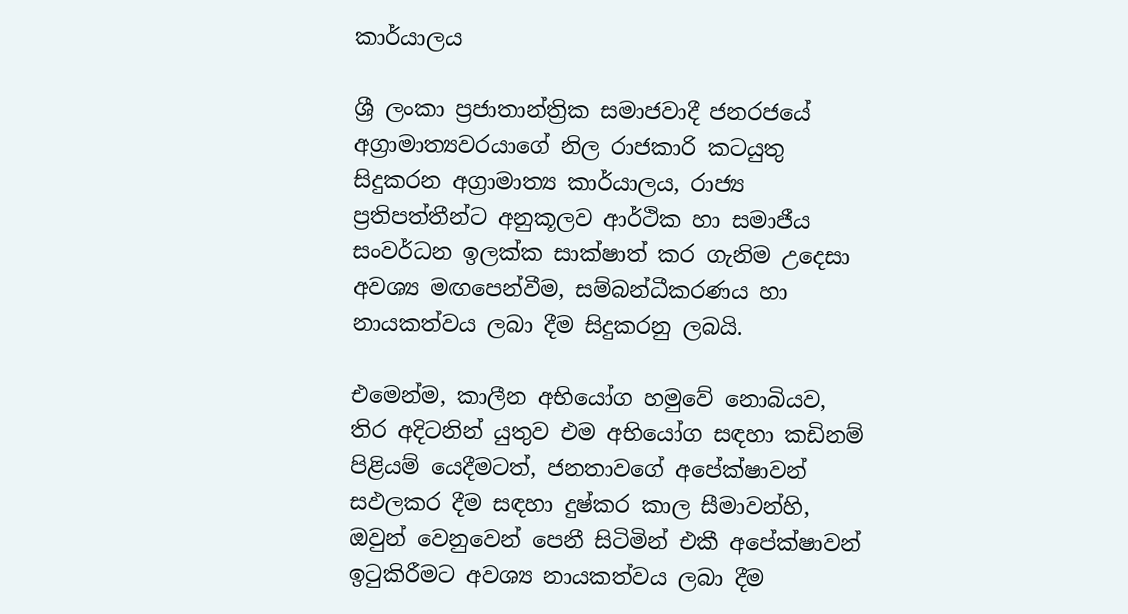කාර්යාලය

ශ්‍රී ලංකා ප්‍ර‍ජාතාන්ත්‍රික සමාජවාදී ජනරජයේ අග්‍රාමාත්‍යවරයාගේ නිල රාජකාරි කටයුතු සිදුකරන අග්‍රාමාත්‍ය කාර්යාලය, රාජ්‍ය ප්‍රතිපත්තීන්ට අනුකූලව ආර්ථික හා සමාජීය සංවර්ධන ඉලක්ක සාක්ෂාත් කර ගැනිම උදෙසා අවශ්‍ය මඟපෙන්වීම, සම්බන්ධීකරණය හා නායකත්වය ලබා දීම සිදුකරනු ලබයි.

එමෙන්ම, කාලීන අභියෝග හමුවේ නොබියව, තිර අදිටනින් යුතුව එම අභියෝග සඳහා කඩිනම් පිළියම් යෙදීමටත්, ජනතාවගේ අපේක්ෂාවන් සඵලකර දීම සඳහා දුෂ්කර කාල සීමාවන්හි, ඔවුන් වෙනුවෙන් පෙනී සිටිමින් එකී අපේක්ෂාවන් ඉටුකිරීමට අවශ්‍ය නායකත්වය ලබා දීම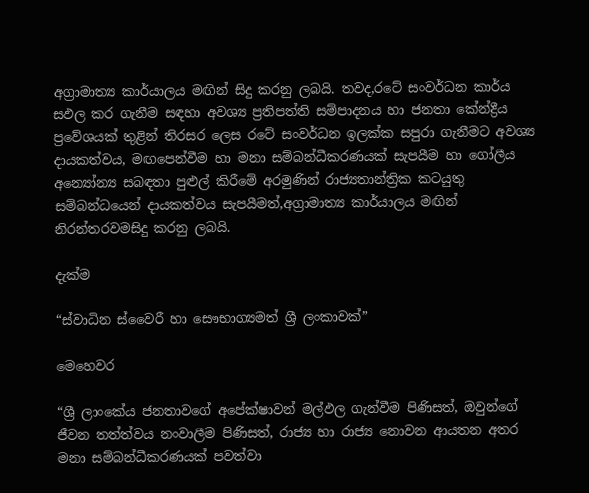අග්‍රාමාත්‍ය කාර්යාලය මඟින් සිදු කරනු ලබයි. තවද,රටේ සංවර්ධන කාර්ය සඵල කර ගැනීම සඳහා අවශ්‍ය ප්‍රතිපත්ති සම්පාදනය හා ජනතා කේන්ද්‍රීය ප්‍රවේශයක් තුළින් තිරසර ලෙස රටේ සංවර්ධන ඉලක්ක සපුරා ගැනීමට අවශ්‍ය දායකත්වය, මඟපෙන්වීම හා මනා සම්බන්ධීකරණයක් සැපයීම හා ගෝලීය අන්‍යෝන්‍ය සබඳතා පුළුල් කිරීමේ අරමුණින් රාජ්‍යතාන්ත්‍රික කටයුතු සම්බන්ධයෙන් දායකත්වය සැපයීමත්,අග්‍රාමාත්‍ය කාර්යාලය මඟින් නිරන්තරවමසිදු කරනු ලබයි.

දැක්ම

“ස්වාධින ස්වෛරී හා සෞභාග්‍යමත් ශ්‍රී ලංකාවක්”

මෙහෙවර

“ශ්‍රී ලාංකේය ජනතාවගේ අපේක්ෂාවන් මල්ඵල ගැන්වීම පිණිසත්, ඔවුන්ගේ ජීවන තත්ත්වය නංවාලීම පිණිසත්, රාජ්‍ය හා රාජ්‍ය නොවන ආයතන අතර මනා සම්බන්ධීකරණයක් පවත්වා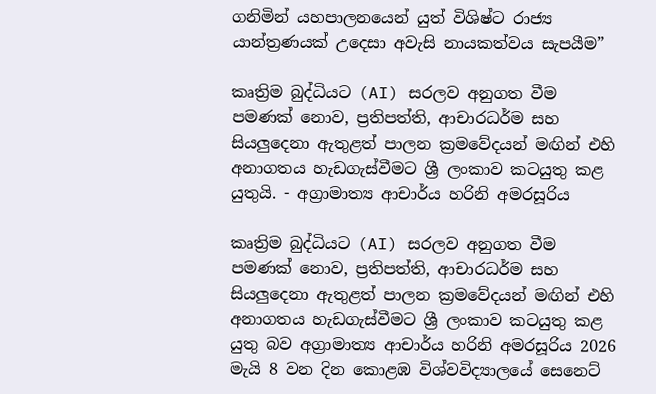ගනිමින් යහපාලනයෙන් යුත් විශිෂ්ට රාජ්‍ය යාන්ත්‍ර‍ණයක් උදෙසා අවැසි නායකත්වය සැපයීම”

කෘත්‍රිම බුද්ධියට (AI) සරලව අනුගත වීම පමණක් නොව, ප්‍රතිපත්ති, ආචාරධර්ම සහ සියලුදෙනා ඇතුළත් පාලන ක්‍රමවේදයන් මඟින් එහි අනාගතය හැඩගැස්වීමට ශ්‍රී ලංකාව කටයුතු කළ යුතුයි. - අග්‍රාමාත්‍ය ආචාර්ය හරිනි අමරසූරිය

කෘත්‍රිම බුද්ධියට (AI) සරලව අනුගත වීම පමණක් නොව, ප්‍රතිපත්ති, ආචාරධර්ම සහ සියලුදෙනා ඇතුළත් පාලන ක්‍රමවේදයන් මඟින් එහි අනාගතය හැඩගැස්වීමට ශ්‍රී ලංකාව කටයුතු කළ යුතු බව අග්‍රාමාත්‍ය ආචාර්ය හරිනි අමරසූරිය 2026 මැයි 8 වන දින කොළඹ විශ්වවිද්‍යාලයේ සෙනෙට්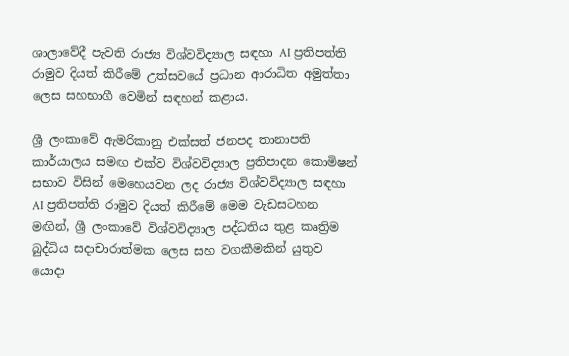ශාලාවේදී පැවති රාජ්‍ය විශ්වවිද්‍යාල සඳහා AI ප්‍රතිපත්ති රාමුව දියත් කිරීමේ උත්සවයේ ප්‍රධාන ආරාධිත අමුත්තා ලෙස සහභාගී වෙමින් සඳහන් කළාය.

ශ්‍රී ලංකාවේ ඇමරිකානු එක්සත් ජනපද තානාපති කාර්යාලය සමඟ එක්ව විශ්වවිද්‍යාල ප්‍රතිපාදන කොමිෂන් සභාව විසින් මෙහෙයවන ලද රාජ්‍ය විශ්වවිද්‍යාල සඳහා AI ප්‍රතිපත්ති රාමුව දියත් කිරීමේ මෙම වැඩසටහන මඟින්, ශ්‍රී ලංකාවේ විශ්වවිද්‍යාල පද්ධතිය තුළ කෘත්‍රිම බුද්ධිය සදාචාරාත්මක ලෙස සහ වගකීමකින් යුතුව යොදා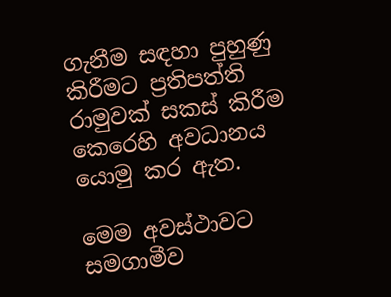ගැනීම සඳහා පුහුණු කිරීමට ප්‍රතිපත්ති රාමුවක් සකස් කිරීම කෙරෙහි අවධානය යොමු කර ඇත.

මෙම අවස්ථාවට සමගාමීව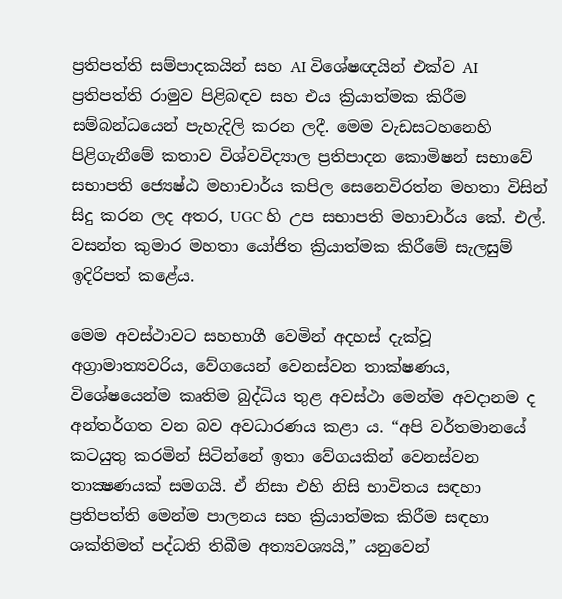ප්‍රතිපත්ති සම්පාදකයින් සහ AI විශේෂඥයින් එක්ව AI ප්‍රතිපත්ති රාමුව පිළිබඳව සහ එය ක්‍රියාත්මක කිරීම සම්බන්ධයෙන් පැහැදිලි කරන ලදී. මෙම වැඩසටහනෙහි පිළිගැනීමේ කතාව විශ්වවිද්‍යාල ප්‍රතිපාදන කොමිෂන් සභාවේ සභාපති ජ්‍යෙෂ්ඨ මහාචාර්ය කපිල සෙනෙවිරත්න මහතා විසින් සිදු කරන ලද අතර, UGC හි උප සභාපති මහාචාර්ය කේ. එල්. වසන්ත කුමාර මහතා යෝජිත ක්‍රියාත්මක කිරීමේ සැලසුම් ඉදිරිපත් කළේය.

මෙම අවස්ථාවට සහභාගී වෙමින් අදහස් දැක්වූ අග්‍රාමාත්‍යවරිය, වේගයෙන් වෙනස්වන තාක්ෂණය, විශේෂයෙන්ම කෘතිම බුද්ධිය තුළ අවස්ථා මෙන්ම අවදානම ද අන්තර්ගත වන බව අවධාරණය කළා ය. “අපි වර්තමානයේ කටයුතු කරමින් සිටින්නේ ඉතා වේගයකින් වෙනස්වන තාක්‍ෂණයක් සමගයි. ඒ නිසා එහි නිසි භාවිතය සඳහා ප්‍රතිපත්ති මෙන්ම පාලනය සහ ක්‍රියාත්මක කිරීම සඳහා ශක්තිමත් පද්ධති තිබීම අත්‍යවශ්‍යයි,” යනුවෙන්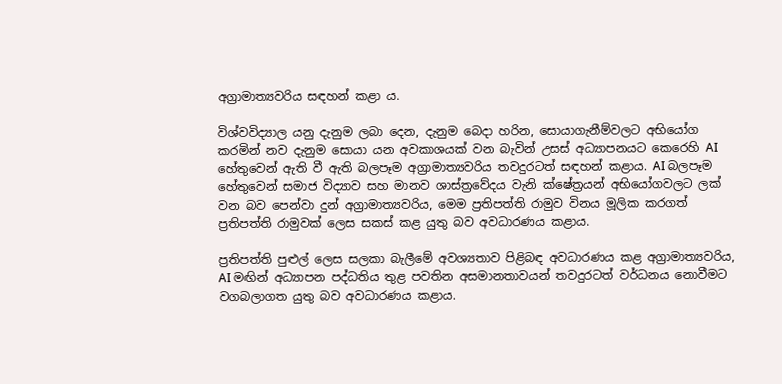අග්‍රාමාත්‍යවරිය සඳහන් කළා ය.

විශ්වවිද්‍යාල යනු දැනුම ලබා දෙන, දැනුම බෙදා හරින, සොයාගැනීම්වලට අභියෝග කරමින් නව දැනුම සොයා යන අවකාශයක් වන බැවින් උසස් අධ්‍යාපනයට කෙරෙහි AI හේතුවෙන් ඇති වී ඇති බලපෑම අග්‍රාමාත්‍යවරිය තවදුරටත් සඳහන් කළාය. AI බලපෑම හේතුවෙන් සමාජ විද්‍යාව සහ මානව ශාස්ත්‍රවේදය වැනි ක්ෂේත්‍රයන් අභියෝගවලට ලක් වන බව පෙන්වා දුන් අග්‍රාමාත්‍යවරිය, මෙම ප්‍රතිපත්ති රාමුව විනය මූලික කරගත් ප්‍රතිපත්ති රාමුවක් ලෙස සකස් කළ යුතු බව අවධාරණය කළාය.

ප්‍රතිපත්ති පුළුල් ලෙස සලකා බැලීමේ අවශ්‍යතාව පිළිබඳ අවධාරණය කළ අග්‍රාමාත්‍යවරිය, AI මඟින් අධ්‍යාපන පද්ධතිය තුළ පවතින අසමානතාවයන් තවදුරටත් වර්ධනය නොවීමට වගබලාගත යුතු බව අවධාරණය කළාය.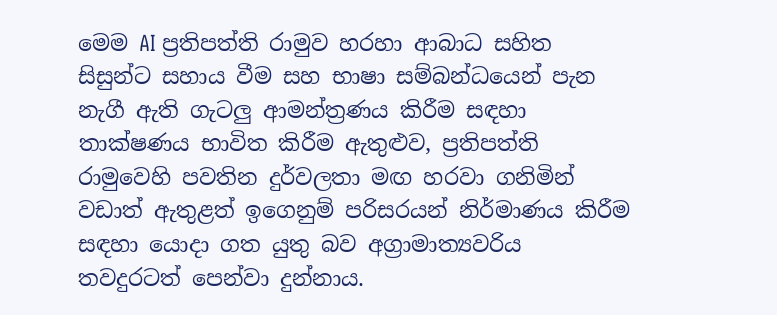මෙම AI ප්‍රතිපත්ති රාමුව හරහා ආබාධ සහිත සිසුන්ට සහාය වීම සහ භාෂා සම්බන්ධයෙන් පැන නැගී ඇති ගැටලු ආමන්ත්‍රණය කිරීම සඳහා තාක්ෂණය භාවිත කිරීම ඇතුළුව, ප්‍රතිපත්ති රාමුවෙහි පවතින දුර්වලතා මඟ හරවා ගනිමින් වඩාත් ඇතුළත් ඉගෙනුම් පරිසරයන් නිර්මාණය කිරීම සඳහා යොදා ගත යුතු බව අග්‍රාමාත්‍යවරිය තවදුරටත් පෙන්වා දුන්නාය.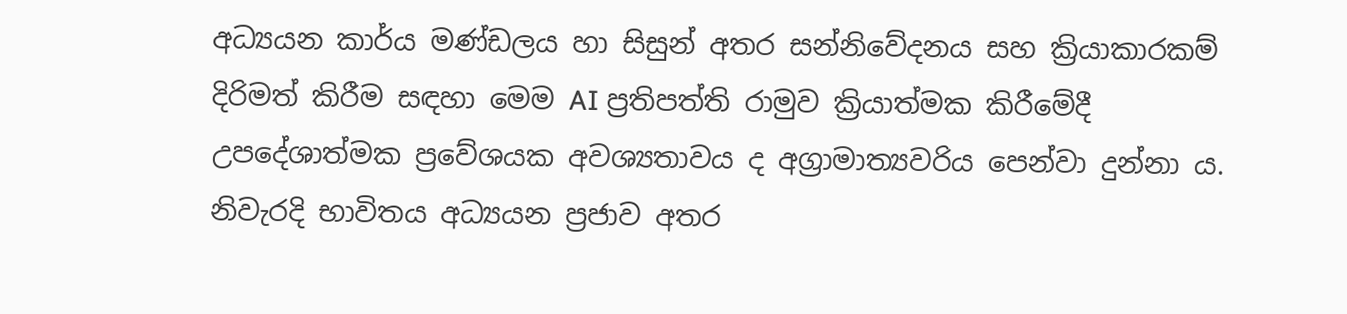අධ්‍යයන කාර්ය මණ්ඩලය හා සිසුන් අතර සන්නිවේදනය සහ ක්‍රියාකාරකම් දිරිමත් කිරීම සඳහා මෙම AI ප්‍රතිපත්ති රාමුව ක්‍රියාත්මක කිරීමේදී උපදේශාත්මක ප්‍රවේශයක අවශ්‍යතාවය ද අග්‍රාමාත්‍යවරිය පෙන්වා දුන්නා ය. නිවැරදි භාවිතය අධ්‍යයන ප්‍රජාව අතර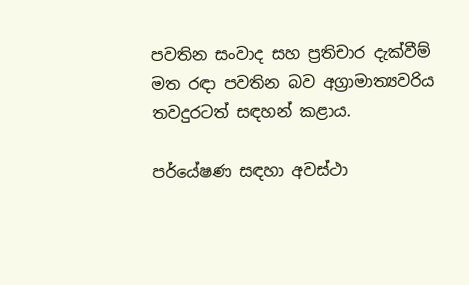පවතින සංවාද සහ ප්‍රතිචාර දැක්වීම් මත රඳා පවතින බව අග්‍රාමාත්‍යවරිය තවදුරටත් සඳහන් කළාය.

පර්යේෂණ සඳහා අවස්ථා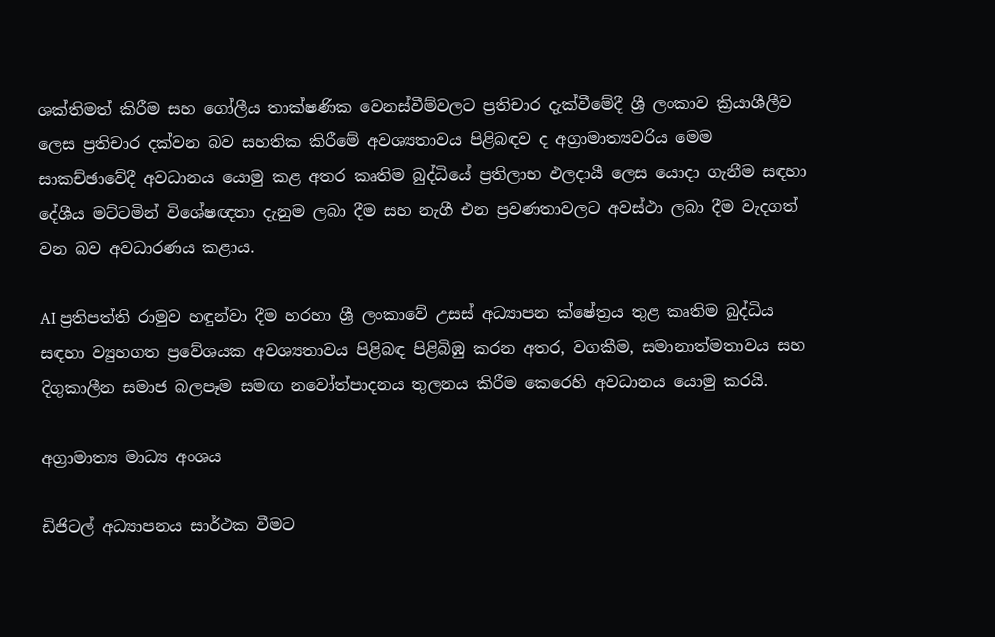ශක්තිමත් කිරීම සහ ගෝලීය තාක්ෂණික වෙනස්වීම්වලට ප්‍රතිචාර දැක්වීමේදී ශ්‍රී ලංකාව ක්‍රියාශීලීව ලෙස ප්‍රතිචාර දක්වන බව සහතික කිරීමේ අවශ්‍යතාවය පිළිබඳව ද අග්‍රාමාත්‍යවරිය මෙම සාකච්ඡාවේදී අවධානය යොමු කළ අතර කෘතිම බුද්ධියේ ප්‍රතිලාභ ඵලදායී ලෙස යොදා ගැනීම සඳහා දේශීය මට්ටමින් විශේෂඥතා දැනුම ලබා දීම සහ නැගී එන ප්‍රවණතාවලට අවස්ථා ලබා දීම වැදගත් වන බව අවධාරණය කළාය.

AI ප්‍රතිපත්ති රාමුව හඳුන්වා දීම හරහා ශ්‍රී ලංකාවේ උසස් අධ්‍යාපන ක්ෂේත්‍රය තුළ කෘතිම බුද්ධිය සඳහා ව්‍යුහගත ප්‍රවේශයක අවශ්‍යතාවය පිළිබඳ පිළිබිඹු කරන අතර, වගකීම, සමානාත්මතාවය සහ දිගුකාලීන සමාජ බලපෑම සමඟ නවෝත්පාදනය තුලනය කිරීම කෙරෙහි අවධානය යොමු කරයි.

අග්‍රාමාත්‍ය මාධ්‍ය අංශය

ඩිජිටල් අධ්‍යාපනය සාර්ථක වීමට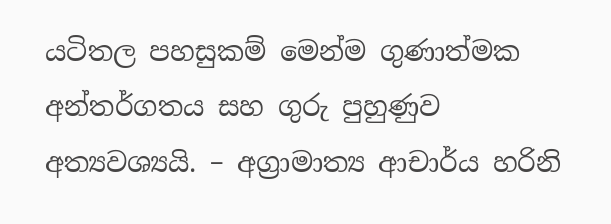යටිතල පහසුකම් මෙන්ම ගුණාත්මක අන්තර්ගතය සහ ගුරු පුහුණුව අත්‍යවශ්‍යයි. – අග්‍රාමාත්‍ය ආචාර්ය හරිනි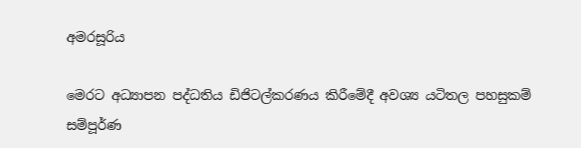අමරසූරිය

මෙරට අධ්‍යාපන පද්ධතිය ඩිජිටල්කරණය කිරීමේදී අවශ්‍ය යටිතල පහසුකම් සම්පූර්ණ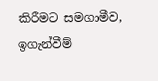කිරීමට සමගාමීව, ඉගැන්වීම්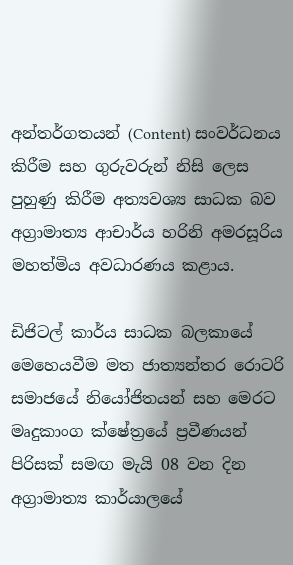අන්තර්ගතයන් (Content) සංවර්ධනය කිරීම සහ ගුරුවරුන් නිසි ලෙස පුහුණු කිරීම අත්‍යවශ්‍ය සාධක බව අග්‍රාමාත්‍ය ආචාර්ය හරිනි අමරසූරිය මහත්මිය අවධාරණය කළාය.

ඩිජිටල් කාර්ය සාධක බලකායේ මෙහෙයවීම මත ජාත්‍යන්තර රොටරි සමාජයේ නියෝජිතයන් සහ මෙරට මෘදුකාංග ක්ෂේත්‍රයේ ප්‍රවීණයන් පිරිසක් සමඟ මැයි 08 වන දින අග්‍රාමාත්‍ය කාර්යාලයේ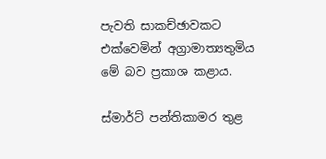පැවති සාකච්ඡාවකට එක්වෙමින් අග්‍රාමාත්‍යතුමිය මේ බව ප්‍රකාශ කළාය.

ස්මාර්ට් පන්තිකාමර තුළ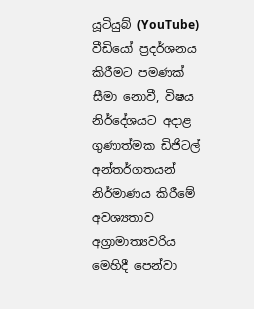යූටියුබ් (YouTube) වීඩියෝ ප්‍රදර්ශනය කිරීමට පමණක් සීමා නොවී, විෂය නිර්දේශයට අදාළ ගුණාත්මක ඩිජිටල් අන්තර්ගතයන් නිර්මාණය කිරීමේ අවශ්‍යතාව අග්‍රාමාත්‍යවරිය මෙහිදී පෙන්වා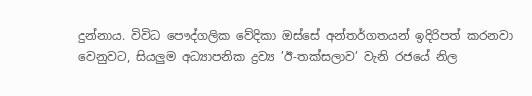දුන්නාය. විවිධ පෞද්ගලික වේදිකා ඔස්සේ අන්තර්ගතයන් ඉදිරිපත් කරනවා වෙනුවට, සියලුම අධ්‍යාපනික ද්‍රව්‍ය ’ඊ-තක්සලාව’ වැනි රජයේ නිල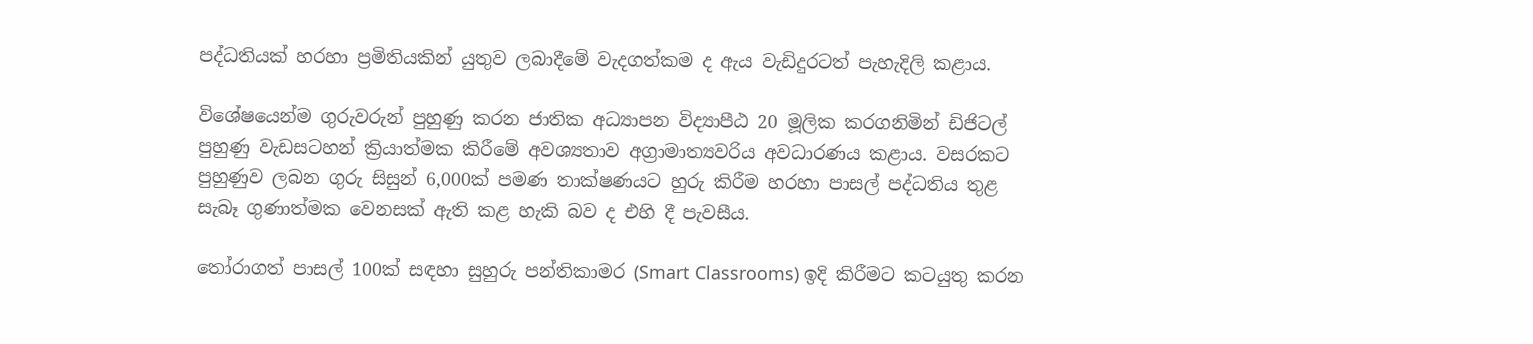පද්ධතියක් හරහා ප්‍රමිතියකින් යුතුව ලබාදීමේ වැදගත්කම ද ඇය වැඩිදුරටත් පැහැදිලි කළාය.

විශේෂයෙන්ම ගුරුවරුන් පුහුණු කරන ජාතික අධ්‍යාපන විද්‍යාපීඨ 20 මූලික කරගනිමින් ඩිජිටල් පුහුණු වැඩසටහන් ක්‍රියාත්මක කිරීමේ අවශ්‍යතාව අග්‍රාමාත්‍යවරිය අවධාරණය කළාය. වසරකට පුහුණුව ලබන ගුරු සිසුන් 6,000ක් පමණ තාක්ෂණයට හුරු කිරීම හරහා පාසල් පද්ධතිය තුළ සැබෑ ගුණාත්මක වෙනසක් ඇති කළ හැකි බව ද එහි දී පැවසීය.

තෝරාගත් පාසල් 100ක් සඳහා සුහුරු පන්තිකාමර (Smart Classrooms) ඉදි කිරීමට කටයුතු කරන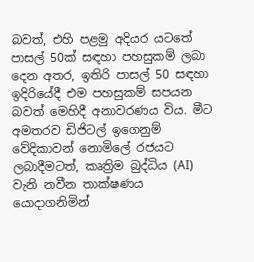බවත්, එහි පළමු අදියර යටතේ පාසල් 50ක් සඳහා පහසුකම් ලබා දෙන අතර, ඉතිරි පාසල් 50 සඳහා ඉදිරියේදී එම පහසුකම් සපයන බවත් මෙහිදී අනාවරණය විය. මීට අමතරව ඩිජිටල් ඉගෙනුම් වේදිකාවන් නොමිලේ රජයට ලබාදීමටත්, කෘත්‍රිම බුද්ධිය (AI) වැනි නවීන තාක්ෂණය යොදාගනිමින්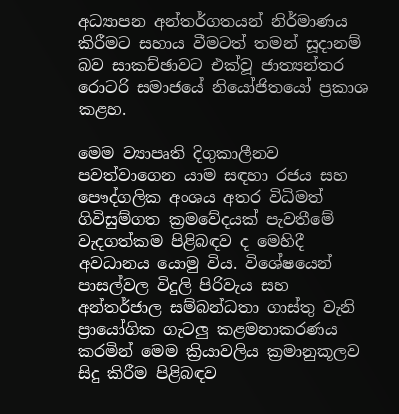අධ්‍යාපන අන්තර්ගතයන් නිර්මාණය කිරීමට සහාය වීමටත් තමන් සූදානම් බව සාකච්ඡාවට එක්වූ ජාත්‍යන්තර රොටරි සමාජයේ නියෝජිතයෝ ප්‍රකාශ කළහ.

මෙම ව්‍යාපෘති දිගුකාලීනව පවත්වාගෙන යාම සඳහා රජය සහ පෞද්ගලික අංශය අතර විධිමත් ගිවිසුම්ගත ක්‍රමවේදයක් පැවතීමේ වැදගත්කම පිළිබඳව ද මෙහිදී අවධානය යොමු විය. විශේෂයෙන් පාසල්වල විදුලි පිරිවැය සහ අන්තර්ජාල සම්බන්ධතා ගාස්තු වැනි ප්‍රායෝගික ගැටලු කළමනාකරණය කරමින් මෙම ක්‍රියාවලිය ක්‍රමානුකූලව සිදු කිරීම පිළිබඳව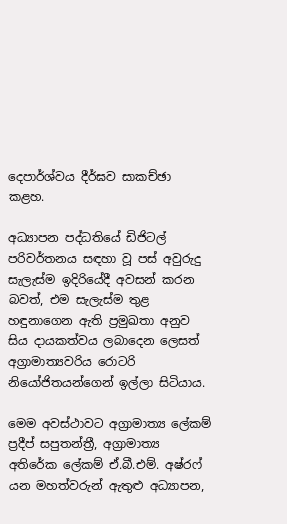දෙපාර්ශ්වය දීර්ඝව සාකච්ඡා කළහ.

අධ්‍යාපන පද්ධතියේ ඩිජිටල් පරිවර්තනය සඳහා වූ පස් අවුරුදු සැලැස්ම ඉදිරියේදී අවසන් කරන බවත්, එම සැලැස්ම තුළ හඳුනාගෙන ඇති ප්‍රමුඛතා අනුව සිය දායකත්වය ලබාදෙන ලෙසත් අග්‍රාමාත්‍යවරිය රොටරි නියෝජිතයන්ගෙන් ඉල්ලා සිටියාය.

මෙම අවස්ථාවට අග්‍රාමාත්‍ය ලේකම් ප්‍රදීප් සපුතන්ත්‍රී, අග්‍රාමාත්‍ය අතිරේක ලේකම් ඒ.බී.එම්. අෂ්රෆ් යන මහත්වරුන් ඇතුළු අධ්‍යාපන,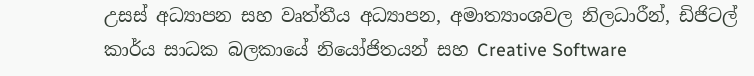උසස් අධ්‍යාපන සහ වෘත්තීය අධ්‍යාපන, අමාත්‍යාංශවල නිලධාරීන්, ඩිජිටල් කාර්ය සාධක බලකායේ නියෝජිතයන් සහ Creative Software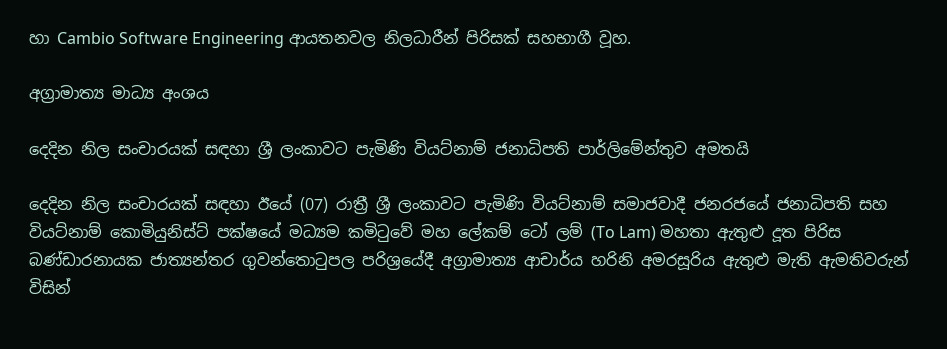හා Cambio Software Engineering ආයතනවල නිලධාරීන් පිරිසක් සහභාගී වූහ.

අග්‍රාමාත්‍ය මාධ්‍ය අංශය

දෙදින නිල සංචාරයක් සඳහා ශ්‍රී ලංකාවට පැමිණි වියට්නාම් ජනාධිපති පාර්ලිමේන්තුව අමතයි

දෙදින නිල සංචාරයක් සඳහා ඊයේ (07) රාත්‍රී ශ්‍රී ලංකාවට පැමිණි වියට්නාම් සමාජවාදී ජනරජයේ ජනාධිපති සහ වියට්නාම් කොමියුනිස්ට් පක්ෂයේ මධ්‍යම කමිටුවේ මහ ලේකම් ටෝ ලම් (To Lam) මහතා ඇතුළු දූත පිරිස බණ්ඩාරනායක ජාත්‍යන්තර ගුවන්තොටුපල පරිශ්‍රයේදී අග්‍රාමාත්‍ය ආචාර්ය හරිනි අමරසූරිය ඇතුළු මැති ඇමතිවරුන් විසින්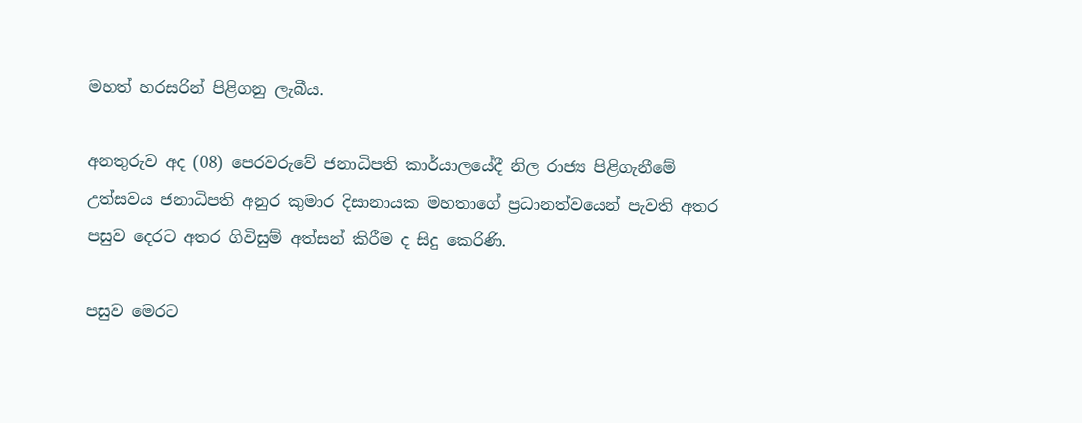මහත් හරසරින් පිළිගනු ලැබීය.

අනතුරුව අද (08) පෙරවරුවේ ජනාධිපති කාර්යාලයේදී නිල රාජ්‍ය පිළිගැනීමේ උත්සවය ජනාධිපති අනුර කුමාර දිසානායක මහතාගේ ප්‍රධානත්වයෙන් පැවති අතර පසුව දෙරට අතර ගිවිසුම් අත්සන් කිරීම ද සිදු කෙරිණි.

පසුව මෙරට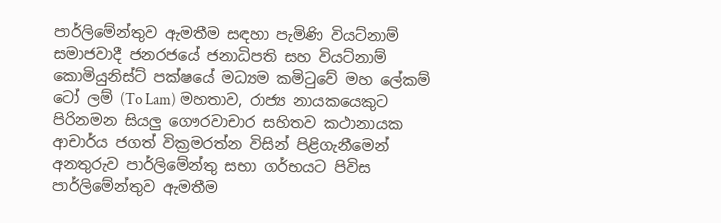පාර්ලිමේන්තුව ඇමතීම සඳහා පැමිණි වියට්නාම් සමාජවාදී ජනරජයේ ජනාධිපති සහ වියට්නාම් කොමියුනිස්ට් පක්ෂයේ මධ්‍යම කමිටුවේ මහ ලේකම් ටෝ ලම් (To Lam) මහතාව, රාජ්‍ය නායකයෙකුට පිරිනමන සියලු ගෞරවාචාර සහිතව කථානායක ආචාර්ය ජගත් වික්‍රමරත්න විසින් පිළිගැනීමෙන් අනතුරුව පාර්ලිමේන්තු සභා ගර්භයට පිවිස පාර්ලිමේන්තුව ඇමතීම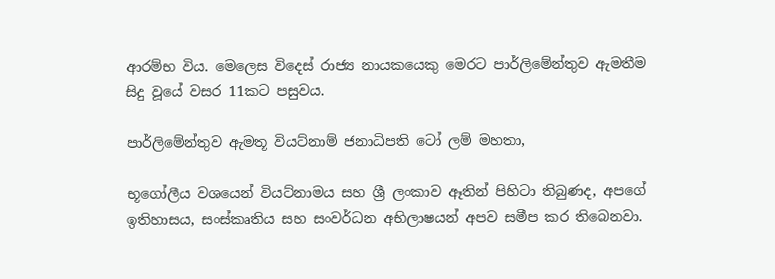ආරම්භ විය. මෙලෙස විදෙස් රාජ්‍ය නායකයෙකු මෙරට පාර්ලිමේන්තුව ඇමතීම සිදු වූයේ වසර 11කට පසුවය.

පාර්ලිමේන්තුව ඇමතූ වියට්නාම් ජනාධිපති ටෝ ලම් මහතා,

භූගෝලීය වශයෙන් වියට්නාමය සහ ශ්‍රී ලංකාව ඈතින් පිහිටා තිබුණද, අපගේ ඉතිහාසය, සංස්කෘතිය සහ සංවර්ධන අභිලාෂයන් අපව සමීප කර තිබෙනවා.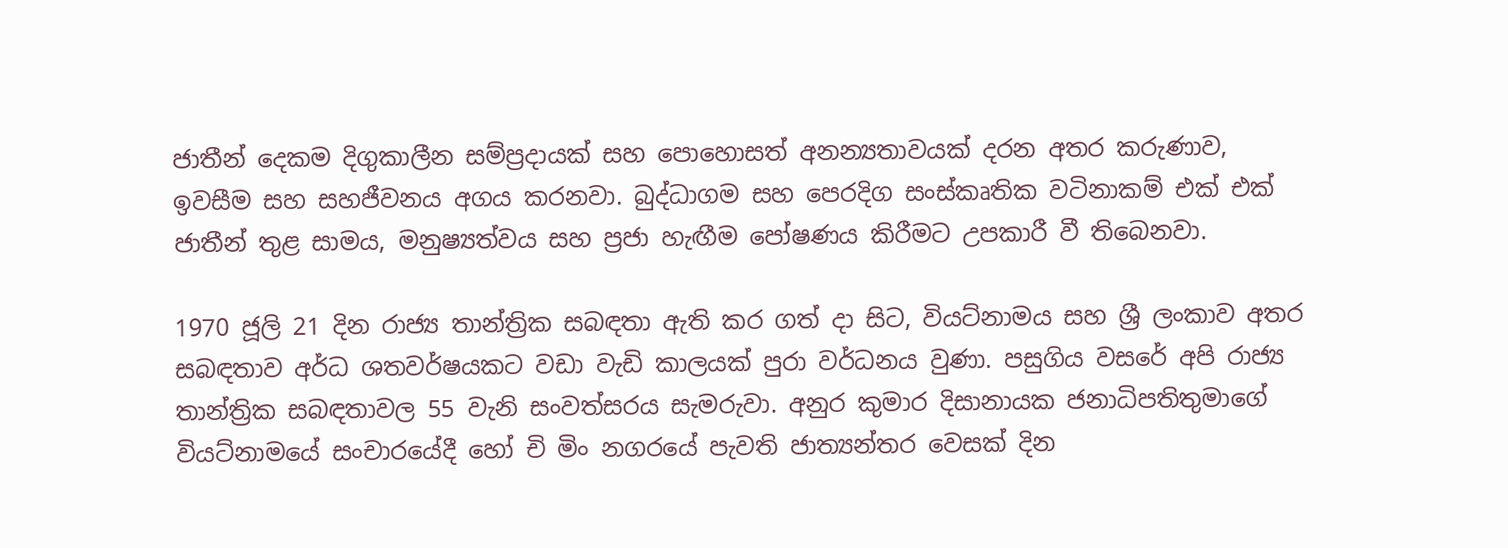ජාතීන් දෙකම දිගුකාලීන සම්ප්‍රදායක් සහ පොහොසත් අනන්‍යතාවයක් දරන අතර කරුණාව, ඉවසීම සහ සහජීවනය අගය කරනවා. බුද්ධාගම සහ පෙරදිග සංස්කෘතික වටිනාකම් එක් එක් ජාතීන් තුළ සාමය, මනුෂ්‍යත්වය සහ ප්‍රජා හැඟීම පෝෂණය කිරීමට උපකාරී වී තිබෙනවා.

1970 ජූලි 21 දින රාජ්‍ය තාන්ත්‍රික සබඳතා ඇති කර ගත් දා සිට, වියට්නාමය සහ ශ්‍රී ලංකාව අතර සබඳතාව අර්ධ ශතවර්ෂයකට වඩා වැඩි කාලයක් පුරා වර්ධනය වුණා. පසුගිය වසරේ අපි රාජ්‍ය තාන්ත්‍රික සබඳතාවල 55 වැනි සංවත්සරය සැමරුවා. අනුර කුමාර දිසානායක ජනාධිපතිතුමාගේ වියට්නාමයේ සංචාරයේදී හෝ චි මිං නගරයේ පැවති ජාත්‍යන්තර වෙසක් දින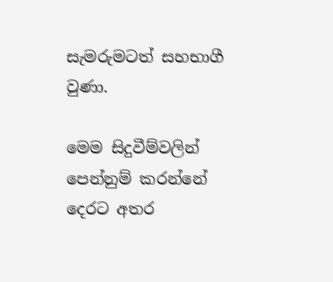සැමරුමටත් සහභාගී වුණා.

මෙම සිදුවීම්වලින් පෙන්නුම් කරන්නේ දෙරට අතර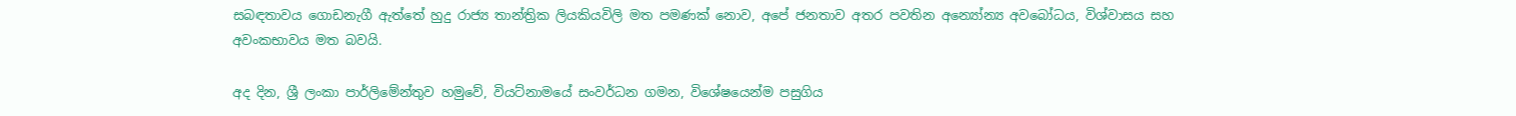සබඳතාවය ගොඩනැගී ඇත්තේ හුදු රාජ්‍ය තාන්ත්‍රික ලියකියවිලි මත පමණක් නොව, අපේ ජනතාව අතර පවතින අන්‍යෝන්‍ය අවබෝධය, විශ්වාසය සහ අවංකභාවය මත බවයි.

අද දින, ශ්‍රී ලංකා පාර්ලිමේන්තුව හමුවේ, වියට්නාමයේ සංවර්ධන ගමන, විශේෂයෙන්ම පසුගිය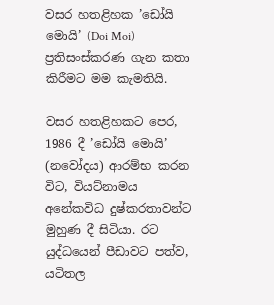වසර හතළිහක ’ඩෝයි මොයි’ (Doi Moi) ප්‍රතිසංස්කරණ ගැන කතා කිරීමට මම කැමතියි.

වසර හතළිහකට පෙර, 1986 දී ’ඩෝයි මොයි’ (නවෝදය) ආරම්භ කරන විට, වියට්නාමය අනේකවිධ දුෂ්කරතාවන්ට මුහුණ දී සිටියා. රට යුද්ධයෙන් පීඩාවට පත්ව, යටිතල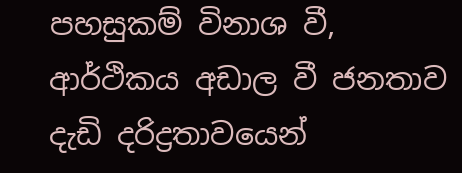පහසුකම් විනාශ වී, ආර්ථිකය අඩාල වී ජනතාව දැඩි දරිද්‍රතාවයෙන්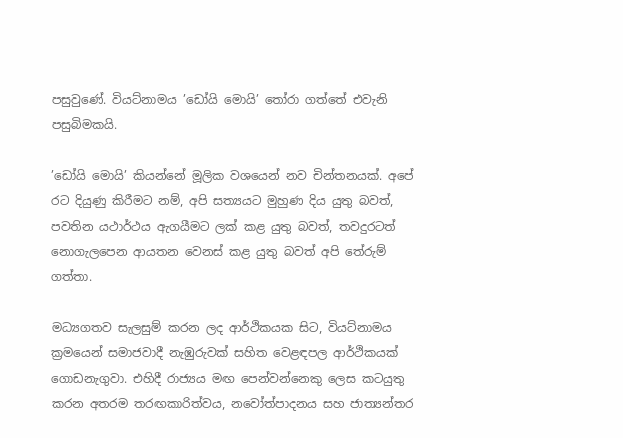පසුවුණේ. වියට්නාමය ’ඩෝයි මොයි’ තෝරා ගත්තේ එවැනි පසුබිමකයි.

’ඩෝයි මොයි’ කියන්නේ මූලික වශයෙන් නව චින්තනයක්. අපේ රට දියුණු කිරීමට නම්, අපි සත්‍යයට මුහුණ දිය යුතු බවත්, පවතින යථාර්ථය ඇගයීමට ලක් කළ යුතු බවත්, තවදුරටත් නොගැලපෙන ආයතන වෙනස් කළ යුතු බවත් අපි තේරුම් ගත්තා.

මධ්‍යගතව සැලසුම් කරන ලද ආර්ථිකයක සිට, වියට්නාමය ක්‍රමයෙන් සමාජවාදී නැඹුරුවක් සහිත වෙළඳපල ආර්ථිකයක් ගොඩනැගුවා. එහිදී රාජ්‍යය මඟ පෙන්වන්නෙකු ලෙස කටයුතු කරන අතරම තරඟකාරිත්වය, නවෝත්පාදනය සහ ජාත්‍යන්තර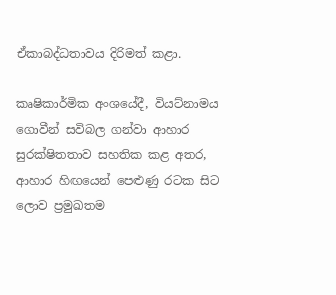ඒකාබද්ධතාවය දිරිමත් කළා.

කෘෂිකාර්මික අංශයේදී, වියට්නාමය ගොවීන් සවිබල ගන්වා ආහාර සුරක්ෂිතතාව සහතික කළ අතර, ආහාර හිඟයෙන් පෙළුණු රටක සිට ලොව ප්‍රමුඛතම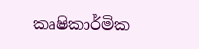කෘෂිකාර්මික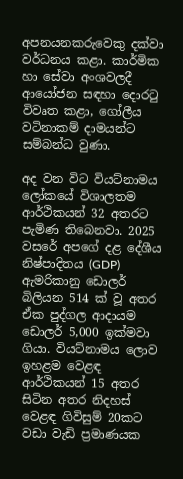අපනයනකරුවෙකු දක්වා වර්ධනය කළා. කාර්මික හා සේවා අංශවලදී ආයෝජන සඳහා දොරටු විවෘත කළා, ගෝලීය වටිනාකම් දාමයන්ට සම්බන්ධ වුණා.

අද වන විට වියට්නාමය ලෝකයේ විශාලතම ආර්ථිකයන් 32 අතරට පැමිණ තිබෙනවා. 2025 වසරේ අපගේ දළ දේශීය නිෂ්පාදිතය (GDP) ඇමරිකානු ඩොලර් බිලියන 514 ක් වූ අතර ඒක පුද්ගල ආදායම ඩොලර් 5,000 ඉක්මවා ගියා. වියට්නාමය ලොව ඉහළම වෙළඳ ආර්ථිකයන් 15 අතර සිටින අතර නිදහස් වෙළඳ ගිවිසුම් 20කට වඩා වැඩි ප්‍රමාණයක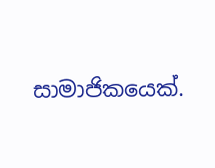සාමාජිකයෙක්.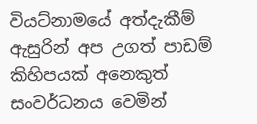වියට්නාමයේ අත්දැකීම් ඇසුරින් අප උගත් පාඩම් කිහිපයක් අනෙකුත් සංවර්ධනය වෙමින්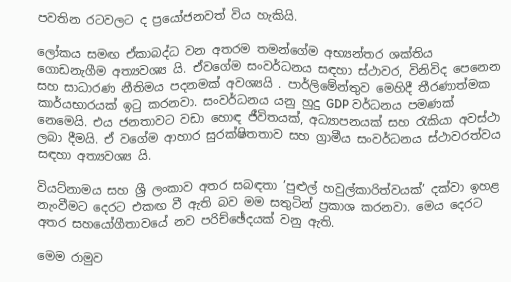පවතින රටවලට ද ප්‍රයෝජනවත් විය හැකියි.

ලෝකය සමඟ ඒකාබද්ධ වන අතරම තමන්ගේම අභ්‍යන්තර ශක්තිය ගොඩනැගීම අත්‍යවශ්‍ය යි. ඒවගේම සංවර්ධනය සඳහා ස්ථාවර, විනිවිද පෙනෙන සහ සාධාරණ නීතිමය පදනමක් අවශ්‍යයි . පාර්ලිමේන්තුව මෙහිදී තීරණාත්මක කාර්යභාරයක් ඉටු කරනවා. සංවර්ධනය යනු හුදු GDP වර්ධනය පමණක් නෙමෙයි. එය ජනතාවට වඩා හොඳ ජීවිතයක්, අධ්‍යාපනයක් සහ රැකියා අවස්ථා ලබා දීමයි. ඒ වගේම ආහාර සුරක්ෂිතතාව සහ ග්‍රාමීය සංවර්ධනය ස්ථාවරත්වය සඳහා අත්‍යවශ්‍ය යි.

වියට්නාමය සහ ශ්‍රී ලංකාව අතර සබඳතා ’පුළුල් හවුල්කාරිත්වයක්’ දක්වා ඉහළ නැංවීමට දෙරට එකඟ වී ඇති බව මම සතුටින් ප්‍රකාශ කරනවා. මෙය දෙරට අතර සහයෝගීතාවයේ නව පරිච්ඡේදයක් වනු ඇති.

මෙම රාමුව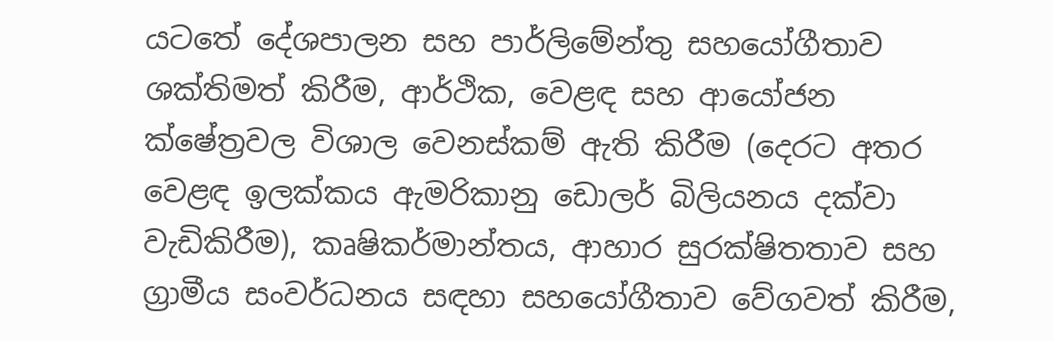යටතේ දේශපාලන සහ පාර්ලිමේන්තු සහයෝගීතාව ශක්තිමත් කිරීම, ආර්ථික, වෙළඳ සහ ආයෝජන ක්ෂේත්‍රවල විශාල වෙනස්කම් ඇති කිරීම (දෙරට අතර වෙළඳ ඉලක්කය ඇමරිකානු ඩොලර් බිලියනය දක්වා වැඩිකිරීම), කෘෂිකර්මාන්තය, ආහාර සුරක්ෂිතතාව සහ ග්‍රාමීය සංවර්ධනය සඳහා සහයෝගීතාව වේගවත් කිරීම,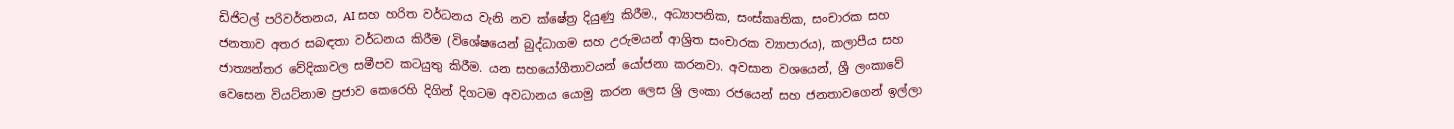ඩිජිටල් පරිවර්තනය, AI සහ හරිත වර්ධනය වැනි නව ක්ෂේත්‍ර දියුණු කිරීම., අධ්‍යාපනික, සංස්කෘතික, සංචාරක සහ ජනතාව අතර සබඳතා වර්ධනය කිරීම (විශේෂයෙන් බුද්ධාගම සහ උරුමයන් ආශ්‍රිත සංචාරක ව්‍යාපාරය), කලාපීය සහ ජාත්‍යන්තර වේදිකාවල සමීපව කටයුතු කිරීම. යන සහයෝගීතාවයන් යෝජනා කරනවා. අවසාන වශයෙන්, ශ්‍රී ලංකාවේ වෙසෙන වියට්නාම ප්‍රජාව කෙරෙහි දිගින් දිගටම අවධානය යොමු කරන ලෙස ශ්‍රි ලංකා රජයෙන් සහ ජනතාවගෙන් ඉල්ලා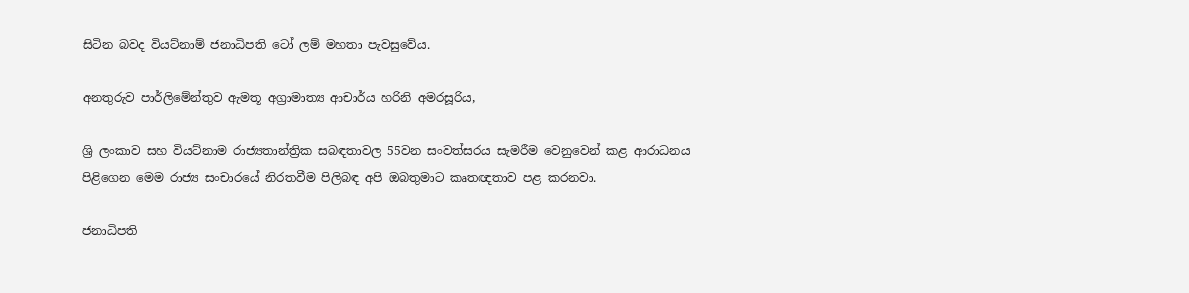සිටින බවද වියට්නාම් ජනාධිපති ටෝ ලම් මහතා පැවසුවේය.

අනතුරුව පාර්ලිමේන්තුව ඇමතූ අග්‍රාමාත්‍ය ආචාර්ය හරිනි අමරසූරිය,

ශ්‍රි ලංකාව සහ වියට්නාම රාජ්‍යතාන්ත්‍රික සබඳතාවල 55වන සංවත්සරය සැමරීම වෙනුවෙන් කළ ආරාධනය පිළිගෙන මෙම රාජ්‍ය සංචාරයේ නිරතවීම පිලිබඳ අපි ඔබතුමාට කෘතඥතාව පළ කරනවා.

ජනාධිපති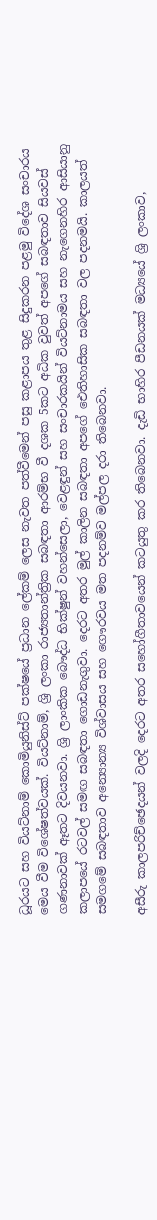ධූරයට සහ වියට්නාම් කොමියුනිස්ට් පක්ෂයේ ප්‍රධාන ලේකම් ලෙස නැවත පත්වීමෙන් පසු කළාපය තුළ සිදුකරන පළමු විදේශ සංචාරය මෙය වීම විශේෂත්වයක්. වියට්නාම්, ශ්‍රි ලංකා රාජ්‍යතාන්ත්‍රික සබඳතා ආරම්භ වී දශක 5කට අධික වුවත් අපගේ සබඳතාව සියවස් ගණනාවක් ඈතට දිවයනවා. ශ්‍රි ලාංකික බෞද්ධ භික්ෂුන් වහන්සෙලා, වෙළඳුන් සහ සංචාරකයින් වියට්නාමය සහ නැගෙනහිර ආසියානු කලාපයේ රටවල් සමඟ සබඳතා ගොඩනැගුවා. දෙරට අතර මුල් කාලින සබඳතා අපගේ ඓතිහාසික සබඳතා වල පදනමයි. කාලයත් සමගමේ සබඳතාව අන්‍යොන්‍ය විශ්වාසය සහ ගෞරවය මත පදනම්ව මල්පල දරා තිබෙනවා.

අසීරු කාලපරිච්ඡෙදයන් වලදි දෙරට අතර සහෝගීතාවයෙන් කටයුතු කර තිබෙනවා. දැඩි භාහිර පීඩනයක් මධ්‍යයේ ශ්‍රි ලංකාව,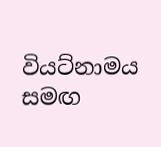වියට්නාමය සමඟ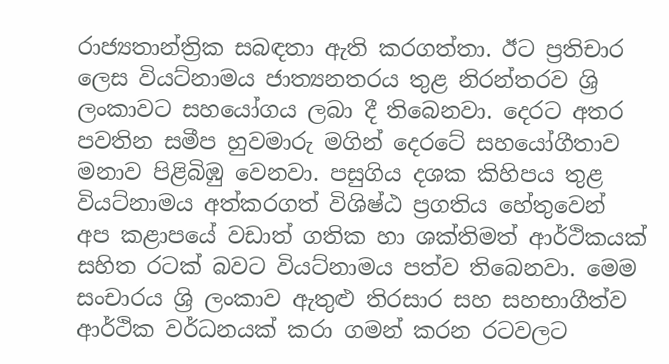රාජ්‍යතාන්ත්‍රික සබඳතා ඇති කරගත්තා. ඊට ප්‍රතිචාර ලෙස වියට්නාමය ජාත්‍යනතරය තුළ නිරන්තරව ශ්‍රි ලංකාවට සහයෝගය ලබා දී තිබෙනවා. දෙරට අතර පවතින සමීප හුවමාරු මගින් දෙරටේ සහයෝගීතාව මනාව පිළිබිඹු වෙනවා. පසුගිය දශක කිහිපය තුළ වියට්නාමය අත්කරගත් විශිෂ්ඨ ප්‍රගතිය හේතුවෙන් අප කළාපයේ වඩාත් ගතික හා ශක්තිමත් ආර්ථිකයක් සහිත රටක් බවට වියට්නාමය පත්ව තිබෙනවා. මෙම සංචාරය ශ්‍රි ලංකාව ඇතුළු තිරසාර සහ සහභාගීත්ව ආර්ථික වර්ධනයක් කරා ගමන් කරන රටවලට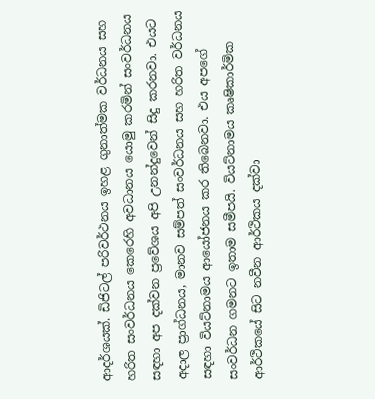ආදර්ශයක්. ඩිජිටල් පරිවර්ථනය ඉහළ ගුනාත්මක වර්ධනය සහ හරිත සංවර්ධනය කෙරෙහි අවධානය යොමු කරමින් සංවර්ධනය සඳහා අප දක්වන ප්‍රවේශය අපි උනන්දුවෙන් සිදු කරනවා. එයට අදාල ප්‍රාග්ධනය, මානව සම්පත් සංවර්ධනය සහ හරිත වර්ධනය සඳහා වියට්නාමය ආයෝජනය කර තිබෙනවා. එය අපගේ සංවර්ධන ගමනට ඉතාම සමීපයි. වියට්නාමය කෘෂිකාර්මික ආර්ථිකයේ සිට නවීන ආර්ථිකය දක්වා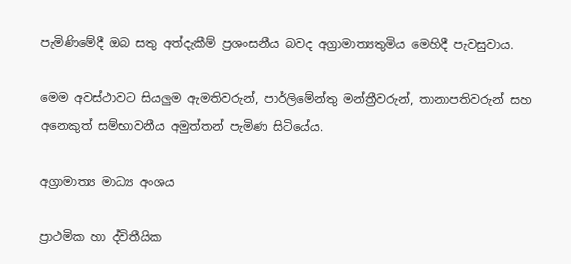පැමිණිමේදී ඔබ සතු අත්දැකීම් ප්‍රශංසනීය බවද අග්‍රාමාත්‍යතුමිය මෙහිදී පැවසුවාය.

මෙම අවස්ථාවට සියලුම ඇමතිවරුන්, පාර්ලිමේන්තු මන්ත්‍රීවරුන්, තානාපතිවරුන් සහ අනෙකුත් සම්භාවනීය අමුත්තන් පැමිණ සිටියේය.

අග්‍රාමාත්‍ය මාධ්‍ය අංශය

ප්‍රාථමික හා ද්විතීයික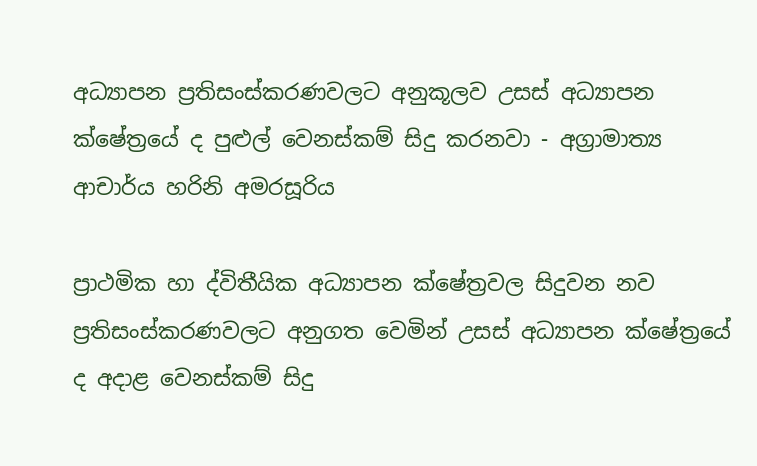අධ්‍යාපන ප්‍රතිසංස්කරණවලට අනුකූලව උසස් අධ්‍යාපන ක්ෂේත්‍රයේ ද පුළුල් වෙනස්කම් සිදු කරනවා - අග්‍රාමාත්‍ය ආචාර්ය හරිනි අමරසූරිය

ප්‍රාථමික හා ද්විතීයික අධ්‍යාපන ක්ෂේත්‍රවල සිදුවන නව ප්‍රතිසංස්කරණවලට අනුගත වෙමින් උසස් අධ්‍යාපන ක්ෂේත්‍රයේ ද අදාළ වෙනස්කම් සිදු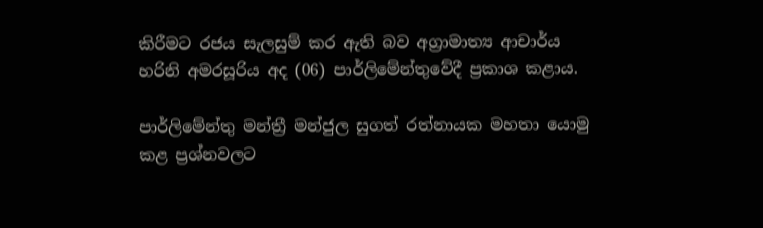කිරීමට රජය සැලසුම් කර ඇති බව අග්‍රාමාත්‍ය ආචාර්ය හරිනි අමරසූරිය අද (06) පාර්ලිමේන්තුවේදී ප්‍රකාශ කළාය.

පාර්ලිමේන්තු මන්ත්‍රී මන්ජුල සුගත් රත්නායක මහතා යොමු කළ ප්‍රශ්නවලට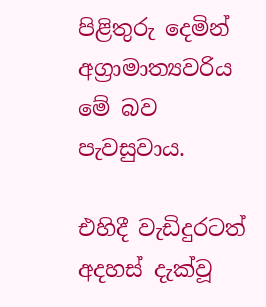පිළිතුරු දෙමින් අග්‍රාමාත්‍යවරිය මේ බව පැවසුවාය.

එහිදී වැඩිදුරටත් අදහස් දැක්වූ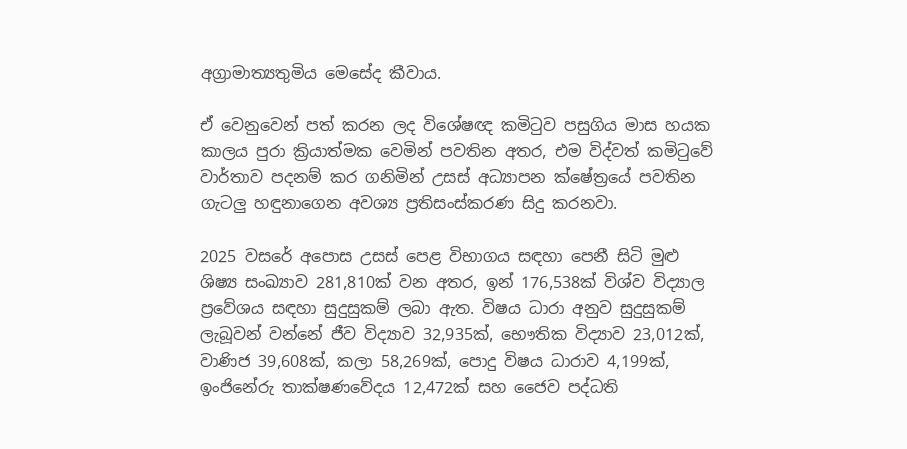අග්‍රාමාත්‍යතුමිය මෙසේද කීවාය.

ඒ වෙනුවෙන් පත් කරන ලද විශේෂඥ කමිටුව පසුගිය මාස හයක කාලය පුරා ක්‍රියාත්මක වෙමින් පවතින අතර, එම විද්වත් කමිටුවේ වාර්තාව පදනම් කර ගනිමින් උසස් අධ්‍යාපන ක්ෂේත්‍රයේ පවතින ගැටලු හඳුනාගෙන අවශ්‍ය ප්‍රතිසංස්කරණ සිදු කරනවා.

2025 වසරේ අපොස උසස් පෙළ විභාගය සඳහා පෙනී සිටි මුළු ශිෂ්‍ය සංඛ්‍යාව 281,810ක් වන අතර, ඉන් 176,538ක් විශ්ව විද්‍යාල ප්‍රවේශය සඳහා සුදුසුකම් ලබා ඇත. විෂය ධාරා අනුව සුදුසුකම් ලැබූවන් වන්නේ ජීව විද්‍යාව 32,935ක්, භෞතික විද්‍යාව 23,012ක්, වාණිජ 39,608ක්, කලා 58,269ක්, පොදු විෂය ධාරාව 4,199ක්, ඉංජිනේරු තාක්ෂණවේදය 12,472ක් සහ ජෛව පද්ධති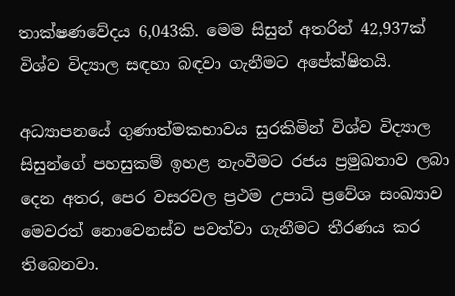තාක්ෂණවේදය 6,043කි. මෙම සිසුන් අතරින් 42,937ක් විශ්ව විද්‍යාල සඳහා බඳවා ගැනීමට අපේක්ෂිතයි.

අධ්‍යාපනයේ ගුණාත්මකභාවය සුරකිමින් විශ්ව විද්‍යාල සිසුන්ගේ පහසුකම් ඉහළ නැංවීමට රජය ප්‍රමුඛතාව ලබා දෙන අතර, පෙර වසරවල ප්‍රථම උපාධි ප්‍රවේශ සංඛ්‍යාව මෙවරත් නොවෙනස්ව පවත්වා ගැනීමට තීරණය කර තිබෙනවා.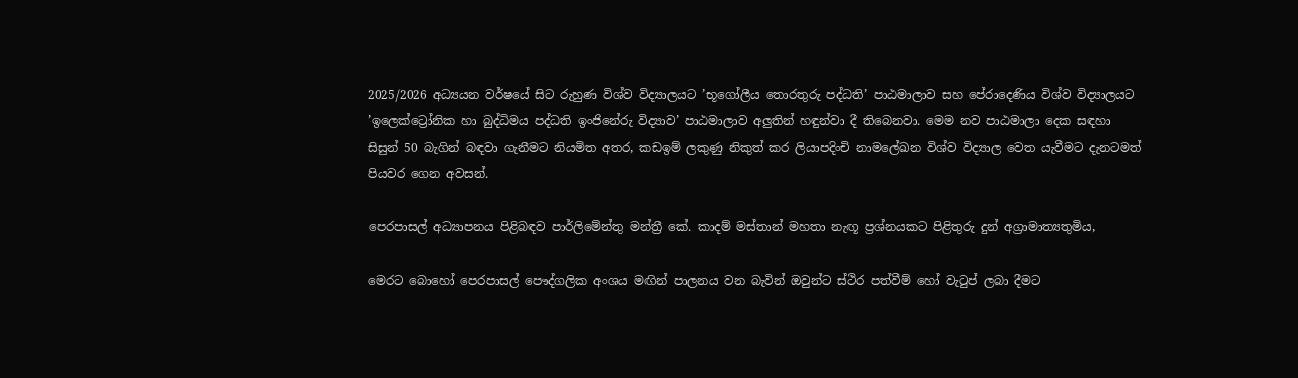2025/2026 අධ්‍යයන වර්ෂයේ සිට රුහුණ විශ්ව විද්‍යාලයට ’භූගෝලීය තොරතුරු පද්ධති’ පාඨමාලාව සහ පේරාදෙණිය විශ්ව විද්‍යාලයට ’ඉලෙක්ට්‍රෝනික හා බුද්ධිමය පද්ධති ඉංජිනේරු විද්‍යාව’ පාඨමාලාව අලුතින් හඳුන්වා දී තිබෙනවා. මෙම නව පාඨමාලා දෙක සඳහා සිසුන් 50 බැගින් බඳවා ගැනීමට නියමිත අතර, කඩඉම් ලකුණු නිකුත් කර ලියාපදිංචි නාමලේඛන විශ්ව විද්‍යාල වෙත යැවීමට දැනටමත් පියවර ගෙන අවසන්.

පෙරපාසල් අධ්‍යාපනය පිළිබඳව පාර්ලිමේන්තු මන්ත්‍රී කේ. කාදම් මස්තාන් මහතා නැඟූ ප්‍රශ්නයකට පිළිතුරු දුන් අග්‍රාමාත්‍යතුමිය,

මෙරට බොහෝ පෙරපාසල් පෞද්ගලික අංශය මඟින් පාලනය වන බැවින් ඔවුන්ට ස්ථිර පත්වීම් හෝ වැටුප් ලබා දීමට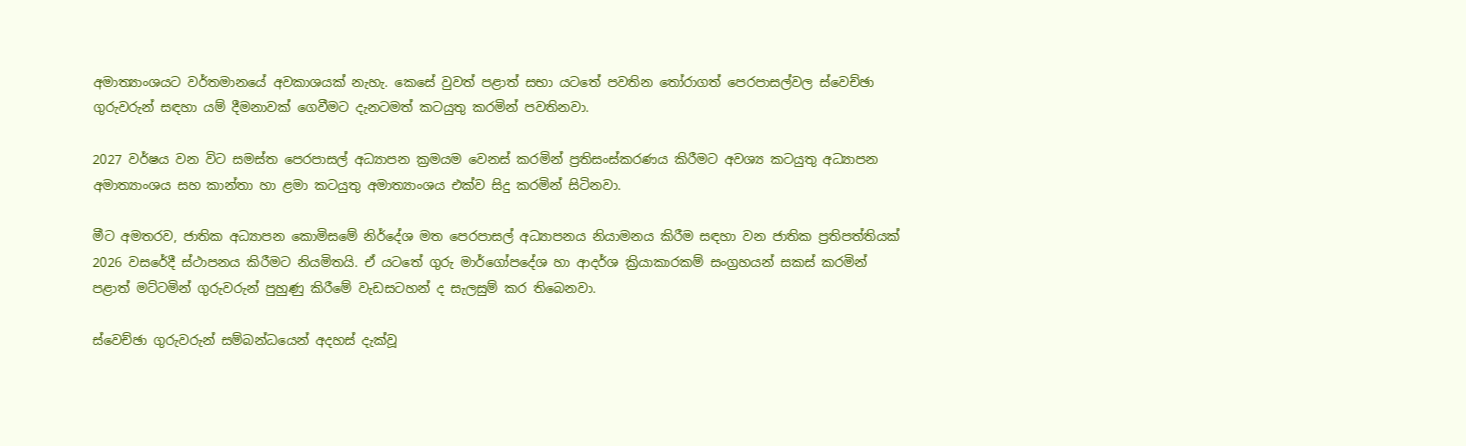අමාත්‍යාංශයට වර්තමානයේ අවකාශයක් නැහැ. කෙසේ වුවත් පළාත් සභා යටතේ පවතින තෝරාගත් පෙරපාසල්වල ස්වෙච්ඡා ගුරුවරුන් සඳහා යම් දීමනාවක් ගෙවීමට දැනටමත් කටයුතු කරමින් පවතිනවා.

2027 වර්ෂය වන විට සමස්ත පෙරපාසල් අධ්‍යාපන ක්‍රමයම වෙනස් කරමින් ප්‍රතිසංස්කරණය කිරීමට අවශ්‍ය කටයුතු අධ්‍යාපන අමාත්‍යාංශය සහ කාන්තා හා ළමා කටයුතු අමාත්‍යාංශය එක්ව සිදු කරමින් සිටිනවා.

මීට අමතරව, ජාතික අධ්‍යාපන කොමිසමේ නිර්දේශ මත පෙරපාසල් අධ්‍යාපනය නියාමනය කිරීම සඳහා වන ජාතික ප්‍රතිපත්තියක් 2026 වසරේදී ස්ථාපනය කිරීමට නියමිතයි. ඒ යටතේ ගුරු මාර්ගෝපදේශ හා ආදර්ශ ක්‍රියාකාරකම් සංග්‍රහයන් සකස් කරමින් පළාත් මට්ටමින් ගුරුවරුන් පුහුණු කිරීමේ වැඩසටහන් ද සැලසුම් කර තිබෙනවා.

ස්වෙච්ඡා ගුරුවරුන් සම්බන්ධයෙන් අදහස් දැක්වූ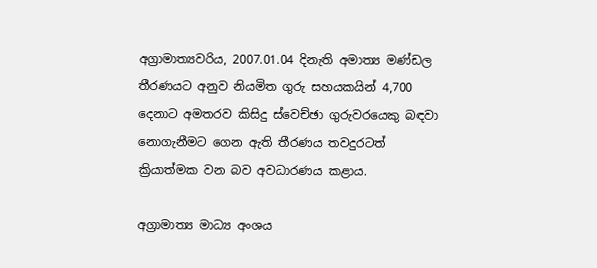අග්‍රාමාත්‍යවරිය, 2007.01.04 දිනැති අමාත්‍ය මණ්ඩල තීරණයට අනුව නියමිත ගුරු සහයකයින් 4,700 දෙනාට අමතරව කිසිදු ස්වෙච්ඡා ගුරුවරයෙකු බඳවා නොගැනීමට ගෙන ඇති තීරණය තවදුරටත් ක්‍රියාත්මක වන බව අවධාරණය කළාය.

අග්‍රාමාත්‍ය මාධ්‍ය අංශය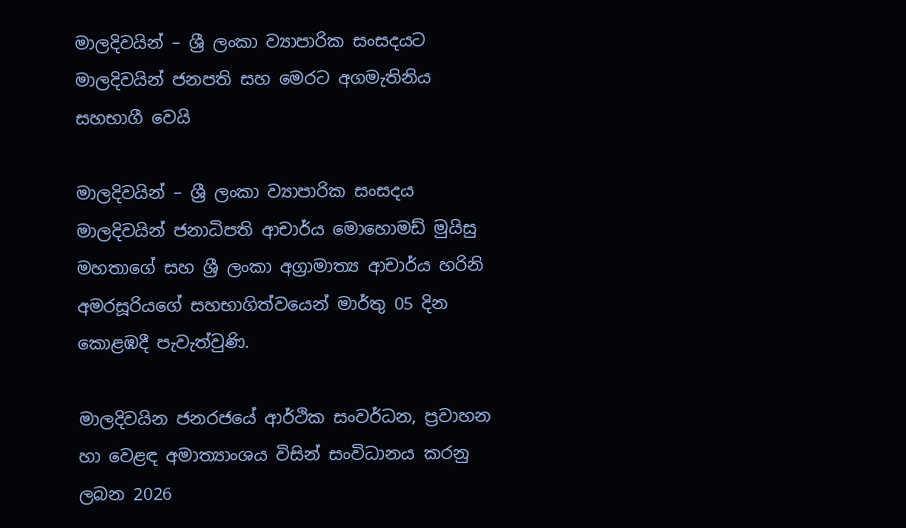මාලදිවයින් – ශ්‍රී ලංකා ව්‍යාපාරික සංසදයට මාලදිවයින් ජනපති සහ මෙරට අගමැතිනිය සහභාගී වෙයි

මාලදිවයින් – ශ්‍රී ලංකා ව්‍යාපාරික සංසදය මාලදිවයින් ජනාධිපති ආචාර්ය මොහොමඩ් මුයිසු මහතාගේ සහ ශ්‍රී ලංකා අග්‍රාමාත්‍ය ආචාර්ය හරිනි අමරසූරියගේ සහභාගිත්වයෙන් මාර්තු 05 දින කොළඹදී පැවැත්වුණි.

මාලදිවයින ජනරජයේ ආර්ථික සංවර්ධන, ප්‍රවාහන හා වෙළඳ අමාත්‍යාංශය විසින් සංවිධානය කරනු ලබන 2026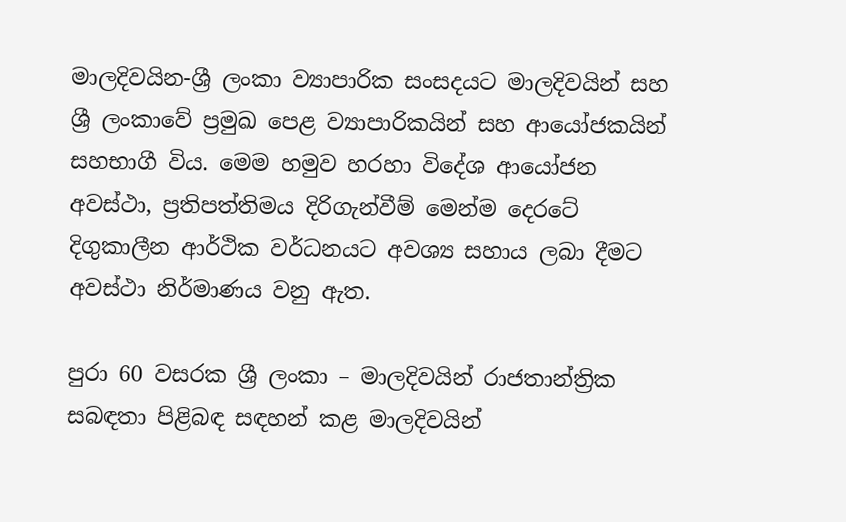මාලදිවයින-ශ්‍රී ලංකා ව්‍යාපාරික සංසදයට මාලදිවයින් සහ ශ්‍රී ලංකාවේ ප්‍රමුඛ පෙළ ව්‍යාපාරිකයින් සහ ආයෝජකයින් සහභාගී විය. මෙම හමුව හරහා විදේශ ආයෝජන අවස්ථා, ප්‍රතිපත්තිමය දිරිගැන්වීම් මෙන්ම දෙරටේ දිගුකාලීන ආර්ථික වර්ධනයට අවශ්‍ය සහාය ලබා දීමට අවස්ථා නිර්මාණය වනු ඇත.

පුරා 60 වසරක ශ්‍රී ලංකා – මාලදිවයින් රාජතාන්ත්‍රික සබඳතා පිළිබඳ සඳහන් කළ මාලදිවයින්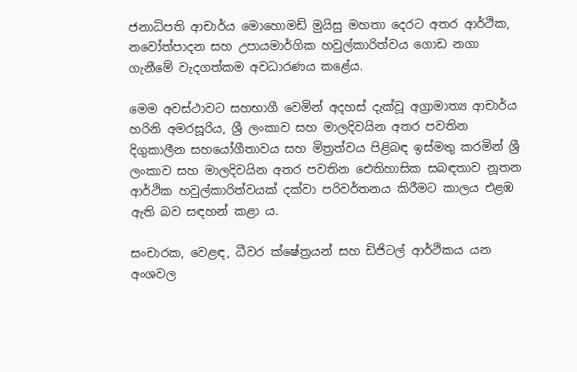ජනාධිපති ආචාර්ය මොහොමඩ් මුයිසු මහතා දෙරට අතර ආර්ථික, නවෝත්පාදන සහ උපායමාර්ගික හවුල්කාරිත්වය ගොඩ නගා ගැනීමේ වැදගත්කම අවධාරණය කළේය.

මෙම අවස්ථාවට සහභාගී වෙමින් අදහස් දැක්වූ අග්‍රාමාත්‍ය ආචාර්ය හරිනි අමරසූරිය, ශ්‍රී ලංකාව සහ මාලදිවයින අතර පවතින දිගුකාලීන සහයෝගීතාවය සහ මිත්‍රත්වය පිළිබඳ ඉස්මතු කරමින් ශ්‍රී ලංකාව සහ මාලදිවයින අතර පවතින ඓතිහාසික සබඳතාව නූතන ආර්ථික හවුල්කාරිත්වයක් දක්වා පරිවර්තනය කිරීමට කාලය එළඹ ඇති බව සඳහන් කළා ය.

සංචාරක, වෙළඳ, ධීවර ක්ෂේත්‍රයන් සහ ඩිජිටල් ආර්ථිකය යන අංශවල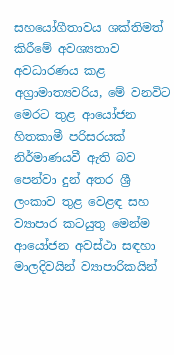සහයෝගීතාවය ශක්තිමත් කිරීමේ අවශ්‍යතාව අවධාරණය කළ අග්‍රාමාත්‍යවරිය, මේ වනවිට මෙරට තුළ ආයෝජන හිතකාමී පරිසරයක් නිර්මාණයවී ඇති බව පෙන්වා දුන් අතර ශ්‍රී ලංකාව තුළ වෙළඳ සහ ව්‍යාපාර කටයුතු මෙන්ම ආයෝජන අවස්ථා සඳහා මාලදිවයින් ව්‍යාපාරිකයින්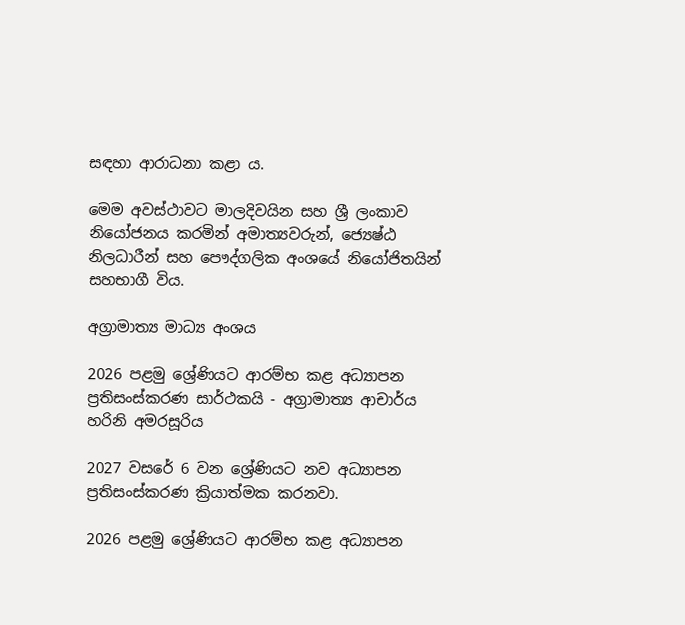සඳහා ආරාධනා කළා ය.

මෙම අවස්ථාවට මාලදිවයින සහ ශ්‍රී ලංකාව නියෝජනය කරමින් අමාත්‍යවරුන්, ජ්‍යෙෂ්ඨ නිලධාරීන් සහ පෞද්ගලික අංශයේ නියෝජිතයින් සහභාගී විය.

අග්‍රාමාත්‍ය මාධ්‍ය අංශය

2026 පළමු ශ්‍රේණියට ආරම්භ කළ අධ්‍යාපන ප්‍රතිසංස්කරණ සාර්ථකයි - අග්‍රාමාත්‍ය ආචාර්ය හරිනි අමරසූරිය

2027 වසරේ 6 වන ශ්‍රේණියට නව අධ්‍යාපන ප්‍රතිසංස්කරණ ක්‍රියාත්මක කරනවා.

2026 පළමු ශ්‍රේණියට ආරම්භ කළ අධ්‍යාපන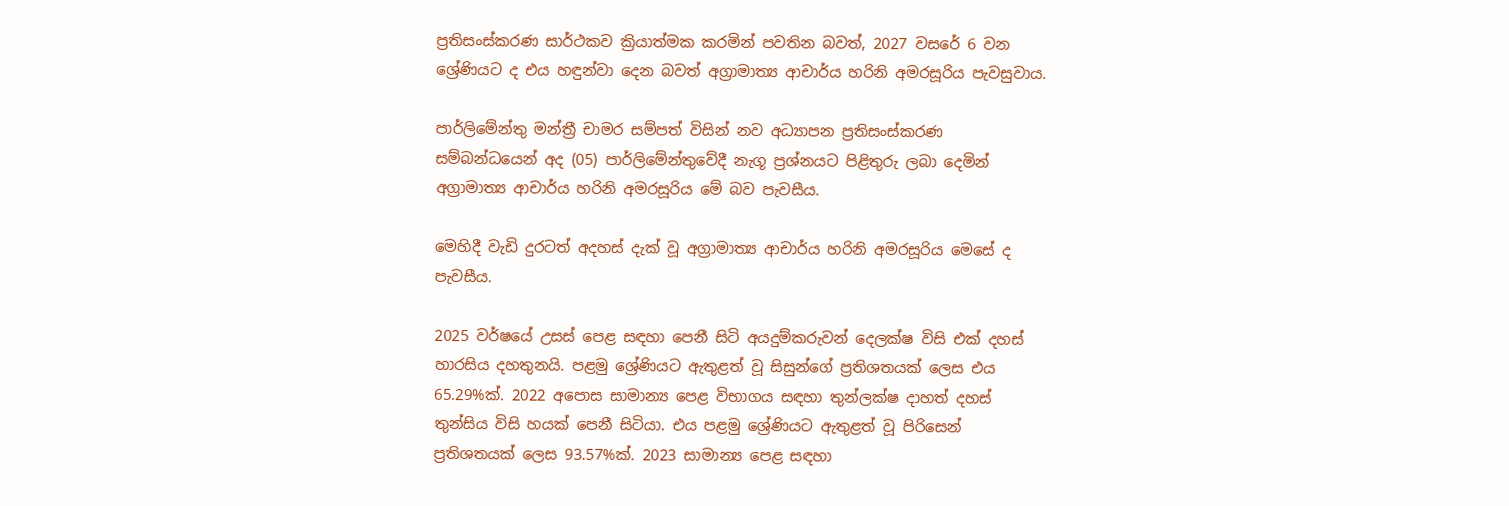ප්‍රතිසංස්කරණ සාර්ථකව ක්‍රියාත්මක කරමින් පවතින බවත්, 2027 වසරේ 6 වන ශ්‍රේණියට ද එය හඳුන්වා දෙන බවත් අග්‍රාමාත්‍ය ආචාර්ය හරිනි අමරසූරිය පැවසුවාය.

පාර්ලිමේන්තු මන්ත්‍රී චාමර සම්පත් විසින් නව අධ්‍යාපන ප්‍රතිසංස්කරණ සම්බන්ධයෙන් අද (05) පාර්ලිමේන්තුවේදී නැගූ ප්‍රශ්නයට පිළිතුරු ලබා දෙමින් අග්‍රාමාත්‍ය ආචාර්ය හරිනි අමරසූරිය මේ බව පැවසීය.

මෙහිදී වැඩි දුරටත් අදහස් දැක් වූ අග්‍රාමාත්‍ය ආචාර්ය හරිනි අමරසූරිය මෙසේ ද පැවසීය.

2025 වර්ෂයේ උසස් පෙළ සඳහා පෙනී සිටි අයදුම්කරුවන් දෙලක්ෂ විසි එක් දහස් හාරසිය දහතුනයි. පළමු ශ්‍රේණියට ඇතුළත් වූ සිසුන්ගේ ප්‍රතිශතයක් ලෙස එය 65.29%ක්. 2022 අපොස සාමාන්‍ය පෙළ විභාගය සඳහා තුන්ලක්ෂ දාහත් දහස් තුන්සිය විසි හයක් පෙනී සිටියා. එය පළමු ශ්‍රේණියට ඇතුළත් වූ පිරිසෙන් ප්‍රතිශතයක් ලෙස 93.57%ක්. 2023 සාමාන්‍ය පෙළ සඳහා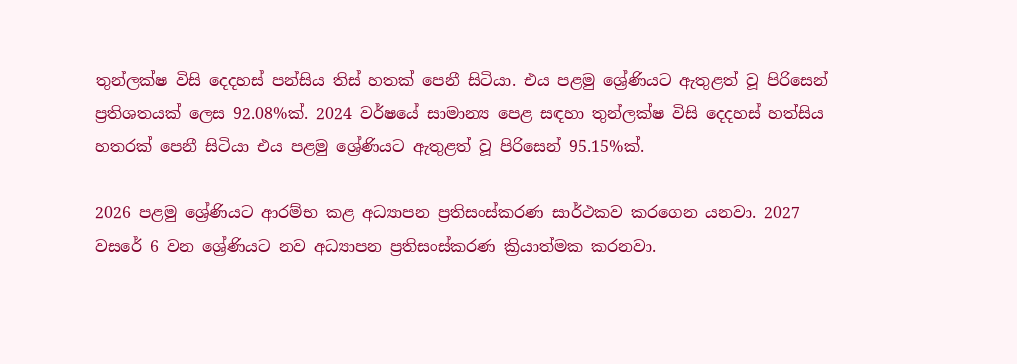තුන්ලක්ෂ විසි දෙදහස් පන්සිය තිස් හතක් පෙනී සිටියා. එය පළමු ශ්‍රේණියට ඇතුළත් වූ පිරිසෙන් ප්‍රතිශතයක් ලෙස 92.08%ක්. 2024 වර්ෂයේ සාමාන්‍ය පෙළ සඳහා තුන්ලක්ෂ විසි දෙදහස් හත්සිය හතරක් පෙනී සිටියා එය පළමු ශ්‍රේණියට ඇතුළත් වූ පිරිසෙන් 95.15%ක්.

2026 පළමු ශ්‍රේණියට ආරම්භ කළ අධ්‍යාපන ප්‍රතිසංස්කරණ සාර්ථකව කරගෙන යනවා. 2027 වසරේ 6 වන ශ්‍රේණියට නව අධ්‍යාපන ප්‍රතිසංස්කරණ ක්‍රියාත්මක කරනවා.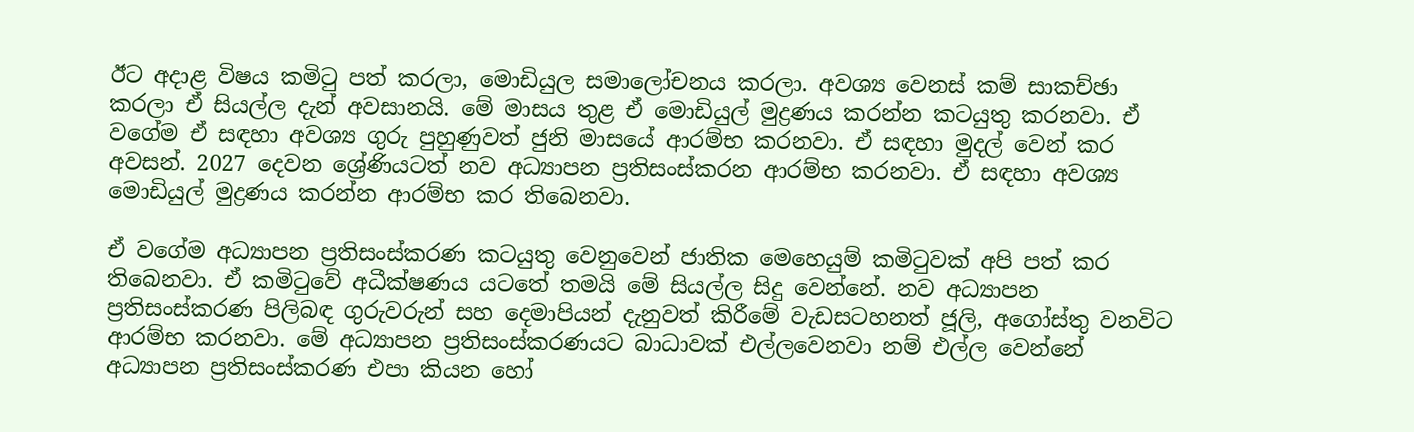ඊට අදාළ විෂය කමිටු පත් කරලා, මොඩියුල සමාලෝචනය කරලා. අවශ්‍ය වෙනස් කම් සාකච්ඡා කරලා ඒ සියල්ල දැන් අවසානයි. මේ මාසය තුළ ඒ මොඩියුල් මුද්‍රණය කරන්න කටයුතු කරනවා. ඒ වගේම ඒ සඳහා අවශ්‍ය ගුරු පුහුණුවත් ජුනි මාසයේ ආරම්භ කරනවා. ඒ සඳහා මුදල් වෙන් කර අවසන්. 2027 දෙවන ශ්‍රේණියටත් නව අධ්‍යාපන ප්‍රතිසංස්කරන ආරම්භ කරනවා. ඒ සඳහා අවශ්‍ය මොඩියුල් මුද්‍රණය කරන්න ආරම්භ කර තිබෙනවා.

ඒ වගේම අධ්‍යාපන ප්‍රතිසංස්කරණ කටයුතු වෙනුවෙන් ජාතික මෙහෙයුම් කමිටුවක් අපි පත් කර තිබෙනවා. ඒ කමිටුවේ අධීක්ෂණය යටතේ තමයි මේ සියල්ල සිදු වෙන්නේ. නව අධ්‍යාපන ප්‍රතිසංස්කරණ පිලිබඳ ගුරුවරුන් සහ දෙමාපියන් දැනුවත් කිරීමේ වැඩසටහනත් ජූලි, අගෝස්තු වනවිට ආරම්භ කරනවා. මේ අධ්‍යාපන ප්‍රතිසංස්කරණයට බාධාවක් එල්ලවෙනවා නම් එල්ල වෙන්නේ අධ්‍යාපන ප්‍රතිසංස්කරණ එපා කියන හෝ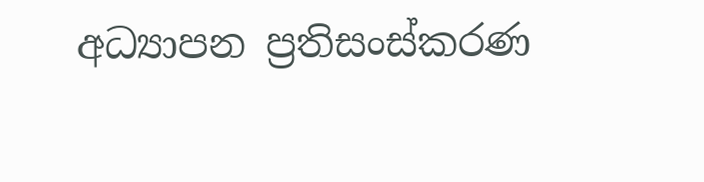අධ්‍යාපන ප්‍රතිසංස්කරණ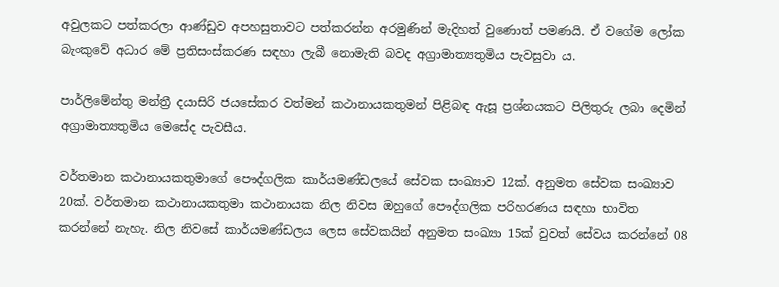අවුලකට පත්කරලා ආණ්ඩුව අපහසුතාවට පත්කරන්න අරමුණින් මැදිහත් වුණොත් පමණයි. ඒ වගේම ලෝක බැංකුවේ අධාර මේ ප්‍රතිසංස්කරණ සඳහා ලැබී නොමැති බවද අග්‍රාමාත්‍යතුමිය පැවසුවා ය.

පාර්ලිමේන්තු මන්ත්‍රී දයාසිරි ජයසේකර වත්මන් කථානායකතුමන් පිළිබඳ ඇසූ ප්‍රශ්නයකට පිලිතුරු ලබා දෙමින් අග්‍රාමාත්‍යතුමිය මෙසේද පැවසීය.

වර්තමාන කථානායකතුමාගේ පෞද්ගලික කාර්යමණ්ඩලයේ සේවක සංඛ්‍යාව 12ක්. අනුමත සේවක සංඛ්‍යාව 20ක්. වර්තමාන කථානායකතුමා කථානායක නිල නිවස ඔහුගේ පෞද්ගලික පරිහරණය සඳහා භාවිත කරන්නේ නැහැ. නිල නිවසේ කාර්යමණ්ඩලය ලෙස සේවකයින් අනුමත සංඛ්‍යා 15ක් වුවත් සේවය කරන්නේ 08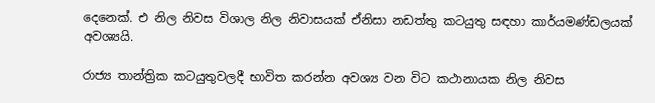දෙනෙක්. එ නිල නිවස විශාල නිල නිවාසයක් ඒනිසා නඩත්තු කටයුතු සඳහා කාර්යමණ්ඩලයක් අවශ්‍යයි.

රාජ්‍ය තාන්ත්‍රික කටයුතුවලදී භාවිත කරන්න අවශ්‍ය වන විට කථානායක නිල නිවස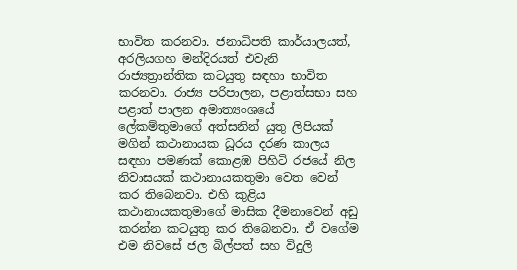භාවිත කරනවා. ජනාධිපති කාර්යාලයත්, අරලියගහ මන්දිරයත් එවැනි රාජ්‍යත්‍රාන්තික කටයුතු සඳහා භාවිත කරනවා. රාජ්‍ය පරිපාලන, පළාත්සභා සහ පළාත් පාලන අමාත්‍යංශයේ ලේකම්තුමාගේ අත්සනින් යුතු ලිපියක් මගින් කථානායක ධූරය දරණ කාලය සඳහා පමණක් කොළඹ පිහිටි රජයේ නිල නිවාසයක් කථානායකතුමා වෙත වෙන් කර තිබෙනවා. එහි කුළිය කථානායකතුමාගේ මාසික දීමනාවෙන් අඩු කරන්න කටයුතු කර තිබෙනවා. ඒ වගේම එම නිවසේ ජල බිල්පත් සහ විදුලි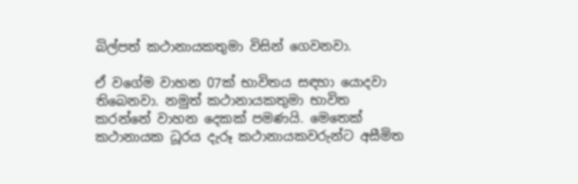බිල්පත් කථානායකතුමා විසින් ගෙවනවා.

ඒ වගේම වාහන 07ක් භාවිතය සඳහා යොදවා තිබෙනවා. නමුත් කථානායකතුමා භාවිත කරන්නේ වාහන දෙකක් පමණයි. මෙතෙක් කථානායක ධූරය දැරූ කථානායකවරුන්ට අසීමිත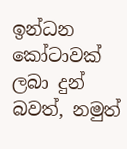ඉන්ධන කෝටාවක් ලබා දුන් බවත්, නමුත්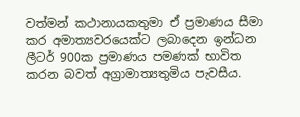වත්මන් කථානායකතුමා ඒ ප්‍රමාණය සීමා කර අමාත්‍යවරයෙක්ට ලබාදෙන ඉන්ධන ලීටර් 900ක ප්‍රමාණය පමණක් භාවිත කරන බවත් අග්‍රාමාත්‍යතුමිය පැවසීය.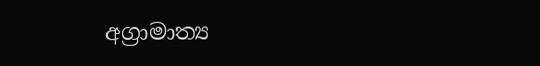අග්‍රාමාත්‍ය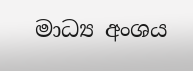මාධ්‍ය අංශය